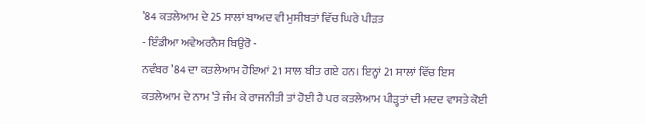’84 ਕਤਲੇਆਮ ਦੇ 25 ਸਾਲਾਂ ਬਾਅਦ ਵੀ ਮੁਸੀਬਤਾਂ ਵਿੱਚ ਘਿਰੇ ਪੀੜਤ
- ਇੰਡੀਆ ਅਵੇਅਰਨੈਸ ਬਿਉਰੋ -
ਨਵੰਬਰ ’84 ਦਾ ਕਤਲੇਆਮ ਹੋਇਆਂ 21 ਸਾਲ ਬੀਤ ਗਏ ਹਨ। ਇਨ੍ਹਾਂ 21 ਸਾਲਾਂ ਵਿੱਚ ਇਸ ਕਤਲੇਆਮ ਦੇ ਨਾਮ ’ਤੇ ਜੰਮ ਕੇ ਰਾਜਨੀਤੀ ਤਾਂ ਹੋਈ ਹੈ ਪਰ ਕਤਲੇਆਮ ਪੀੜ੍ਹਤਾਂ ਦੀ ਮਦਦ ਵਾਸਤੇ ਕੋਈ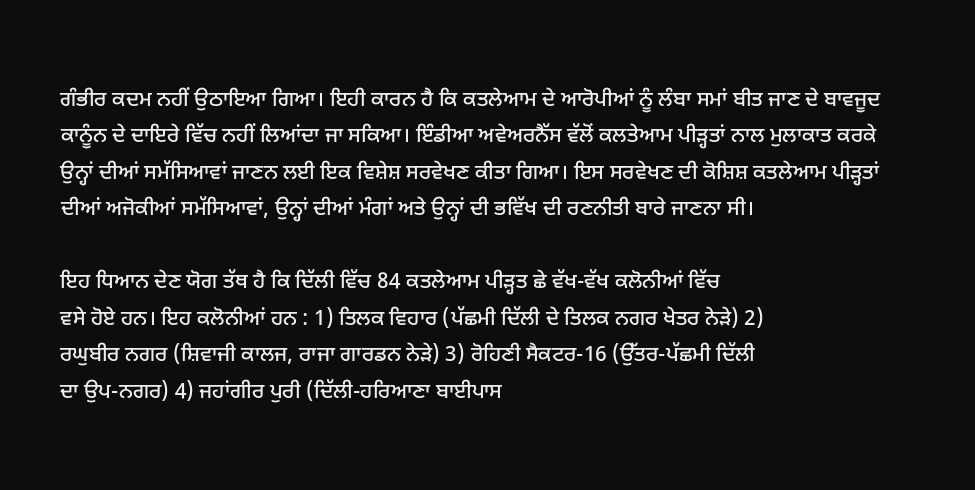ਗੰਭੀਰ ਕਦਮ ਨਹੀਂ ਉਠਾਇਆ ਗਿਆ। ਇਹੀ ਕਾਰਨ ਹੈ ਕਿ ਕਤਲੇਆਮ ਦੇ ਆਰੋਪੀਆਂ ਨੂੰ ਲੰਬਾ ਸਮਾਂ ਬੀਤ ਜਾਣ ਦੇ ਬਾਵਜੂਦ ਕਾਨੂੰਨ ਦੇ ਦਾਇਰੇ ਵਿੱਚ ਨਹੀਂ ਲਿਆਂਦਾ ਜਾ ਸਕਿਆ। ਇੰਡੀਆ ਅਵੇਅਰਨੈੱਸ ਵੱਲੋਂ ਕਲਤੇਆਮ ਪੀੜ੍ਹਤਾਂ ਨਾਲ ਮੁਲਾਕਾਤ ਕਰਕੇ ਉਨ੍ਹਾਂ ਦੀਆਂ ਸਮੱਸਿਆਵਾਂ ਜਾਣਨ ਲਈ ਇਕ ਵਿਸ਼ੇਸ਼ ਸਰਵੇਖਣ ਕੀਤਾ ਗਿਆ। ਇਸ ਸਰਵੇਖਣ ਦੀ ਕੋਸ਼ਿਸ਼ ਕਤਲੇਆਮ ਪੀੜ੍ਹਤਾਂ ਦੀਆਂ ਅਜੋਕੀਆਂ ਸਮੱਸਿਆਵਾਂ, ਉਨ੍ਹਾਂ ਦੀਆਂ ਮੰਗਾਂ ਅਤੇ ਉਨ੍ਹਾਂ ਦੀ ਭਵਿੱਖ ਦੀ ਰਣਨੀਤੀ ਬਾਰੇ ਜਾਣਨਾ ਸੀ।

ਇਹ ਧਿਆਨ ਦੇਣ ਯੋਗ ਤੱਥ ਹੈ ਕਿ ਦਿੱਲੀ ਵਿੱਚ 84 ਕਤਲੇਆਮ ਪੀੜ੍ਹਤ ਛੇ ਵੱਖ-ਵੱਖ ਕਲੋਨੀਆਂ ਵਿੱਚ
ਵਸੇ ਹੋਏ ਹਨ। ਇਹ ਕਲੋਨੀਆਂ ਹਨ : 1) ਤਿਲਕ ਵਿਹਾਰ (ਪੱਛਮੀ ਦਿੱਲੀ ਦੇ ਤਿਲਕ ਨਗਰ ਖੇਤਰ ਨੇੜੇ) 2)
ਰਘੁਬੀਰ ਨਗਰ (ਸ਼ਿਵਾਜੀ ਕਾਲਜ, ਰਾਜਾ ਗਾਰਡਨ ਨੇੜੇ) 3) ਰੋਹਿਣੀ ਸੈਕਟਰ-16 (ਉੱਤਰ-ਪੱਛਮੀ ਦਿੱਲੀ
ਦਾ ਉਪ-ਨਗਰ) 4) ਜਹਾਂਗੀਰ ਪੁਰੀ (ਦਿੱਲੀ-ਹਰਿਆਣਾ ਬਾਈਪਾਸ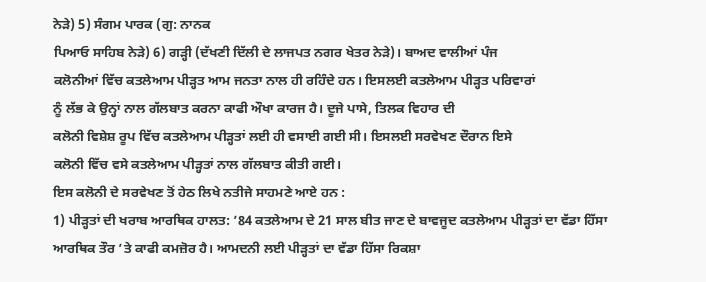ਨੇੜੇ) 5) ਸੰਗਮ ਪਾਰਕ (ਗੁ: ਨਾਨਕ
ਪਿਆਓ ਸਾਹਿਬ ਨੇੜੇ) 6) ਗੜ੍ਹੀ (ਦੱਖਣੀ ਦਿੱਲੀ ਦੇ ਲਾਜਪਤ ਨਗਰ ਖੇਤਰ ਨੇੜੇ)। ਬਾਅਦ ਵਾਲੀਆਂ ਪੰਜ
ਕਲੋਨੀਆਂ ਵਿੱਚ ਕਤਲੇਆਮ ਪੀੜ੍ਹਤ ਆਮ ਜਨਤਾ ਨਾਲ ਹੀ ਰਹਿੰਦੇ ਹਨ। ਇਸਲਈ ਕਤਲੇਆਮ ਪੀੜ੍ਹਤ ਪਰਿਵਾਰਾਂ
ਨੂੰ ਲੱਭ ਕੇ ਉਨ੍ਹਾਂ ਨਾਲ ਗੱਲਬਾਤ ਕਰਨਾ ਕਾਫੀ ਔਖਾ ਕਾਰਜ ਹੈ। ਦੂਜੇ ਪਾਸੇ, ਤਿਲਕ ਵਿਹਾਰ ਦੀ
ਕਲੋਨੀ ਵਿਸ਼ੇਸ਼ ਰੂਪ ਵਿੱਚ ਕਤਲੇਆਮ ਪੀੜ੍ਹਤਾਂ ਲਈ ਹੀ ਵਸਾਈ ਗਈ ਸੀ। ਇਸਲਈ ਸਰਵੇਖਣ ਦੌਰਾਨ ਇਸੇ
ਕਲੋਨੀ ਵਿੱਚ ਵਸੇ ਕਤਲੇਆਮ ਪੀੜ੍ਹਤਾਂ ਨਾਲ ਗੱਲਬਾਤ ਕੀਤੀ ਗਈ।
ਇਸ ਕਲੋਨੀ ਦੇ ਸਰਵੇਖਣ ਤੋਂ ਹੇਠ ਲਿਖੇ ਨਤੀਜੇ ਸਾਹਮਣੇ ਆਏ ਹਨ :
1) ਪੀੜ੍ਹਤਾਂ ਦੀ ਖਰਾਬ ਆਰਥਿਕ ਹਾਲਤ: ’84 ਕਤਲੇਆਮ ਦੇ 21 ਸਾਲ ਬੀਤ ਜਾਣ ਦੇ ਬਾਵਜੂਦ ਕਤਲੇਆਮ ਪੀੜ੍ਹਤਾਂ ਦਾ ਵੱਡਾ ਹਿੱਸਾ ਆਰਥਿਕ ਤੌਰ ’ਤੇ ਕਾਫੀ ਕਮਜ਼ੋਰ ਹੈ। ਆਮਦਨੀ ਲਈ ਪੀੜ੍ਹਤਾਂ ਦਾ ਵੱਡਾ ਹਿੱਸਾ ਰਿਕਸ਼ਾ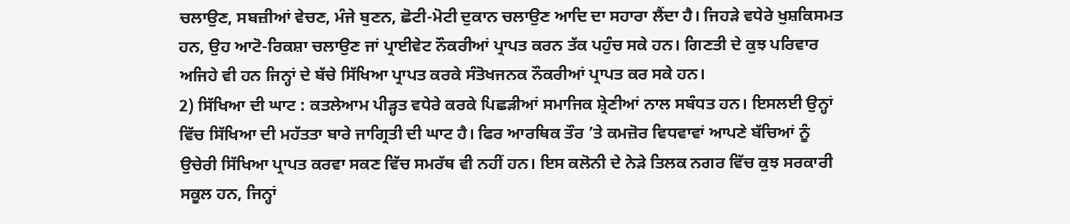ਚਲਾਉਣ, ਸਬਜ਼ੀਆਂ ਵੇਚਣ, ਮੰਜੇ ਬੁਣਨ, ਛੋਟੀ-ਮੋਟੀ ਦੁਕਾਨ ਚਲਾਉਣ ਆਦਿ ਦਾ ਸਹਾਰਾ ਲੈਂਦਾ ਹੈ। ਜਿਹੜੇ ਵਧੇਰੇ ਖੁਸ਼ਕਿਸਮਤ ਹਨ, ਉਹ ਆਟੋ-ਰਿਕਸ਼ਾ ਚਲਾਉਣ ਜਾਂ ਪ੍ਰਾਈਵੇਟ ਨੌਕਰੀਆਂ ਪ੍ਰਾਪਤ ਕਰਨ ਤੱਕ ਪਹੁੰਚ ਸਕੇ ਹਨ। ਗਿਣਤੀ ਦੇ ਕੁਝ ਪਰਿਵਾਰ ਅਜਿਹੇ ਵੀ ਹਨ ਜਿਨ੍ਹਾਂ ਦੇ ਬੱਚੇ ਸਿੱਖਿਆ ਪ੍ਰਾਪਤ ਕਰਕੇ ਸੰਤੋਖਜਨਕ ਨੌਕਰੀਆਂ ਪ੍ਰਾਪਤ ਕਰ ਸਕੇ ਹਨ।
2) ਸਿੱਖਿਆ ਦੀ ਘਾਟ : ਕਤਲੇਆਮ ਪੀੜ੍ਹਤ ਵਧੇਰੇ ਕਰਕੇ ਪਿਛੜੀਆਂ ਸਮਾਜਿਕ ਸ਼੍ਰੇਣੀਆਂ ਨਾਲ ਸਬੰਧਤ ਹਨ। ਇਸਲਈ ਉਨ੍ਹਾਂ ਵਿੱਚ ਸਿੱਖਿਆ ਦੀ ਮਹੱਤਤਾ ਬਾਰੇ ਜਾਗ੍ਰਿਤੀ ਦੀ ਘਾਟ ਹੈ। ਫਿਰ ਆਰਥਿਕ ਤੌਰ ’ਤੇ ਕਮਜ਼ੋਰ ਵਿਧਵਾਵਾਂ ਆਪਣੇ ਬੱਚਿਆਂ ਨੂੰ ਉਚੇਰੀ ਸਿੱਖਿਆ ਪ੍ਰਾਪਤ ਕਰਵਾ ਸਕਣ ਵਿੱਚ ਸਮਰੱਥ ਵੀ ਨਹੀਂ ਹਨ। ਇਸ ਕਲੋਨੀ ਦੇ ਨੇੜੇ ਤਿਲਕ ਨਗਰ ਵਿੱਚ ਕੁਝ ਸਰਕਾਰੀ ਸਕੂਲ ਹਨ, ਜਿਨ੍ਹਾਂ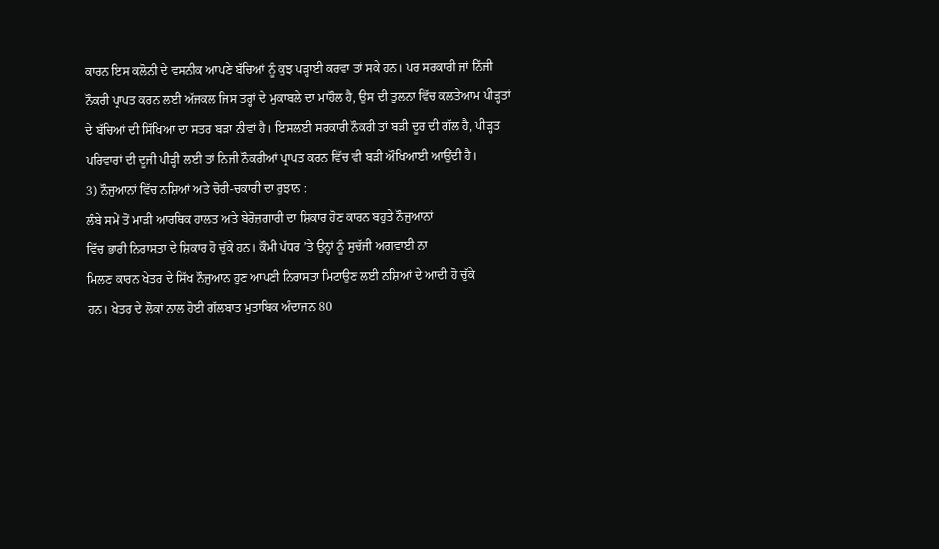ਕਾਰਨ ਇਸ ਕਲੋਨੀ ਦੇ ਵਸਨੀਕ ਆਪਣੇ ਬੱਚਿਆਂ ਨੂੰ ਕੁਝ ਪੜ੍ਹਾਈ ਕਰਵਾ ਤਾਂ ਸਕੇ ਹਨ। ਪਰ ਸਰਕਾਰੀ ਜਾਂ ਨਿੱਜੀ ਨੌਕਰੀ ਪ੍ਰਾਪਤ ਕਰਨ ਲਈ ਅੱਜਕਲ ਜਿਸ ਤਰ੍ਹਾਂ ਦੇ ਮੁਕਾਬਲੇ ਦਾ ਮਾਹੌਲ ਹੈ, ਉਸ ਦੀ ਤੁਲਨਾ ਵਿੱਚ ਕਲਤੇਆਮ ਪੀੜ੍ਹਤਾਂ ਦੇ ਬੱਚਿਆਂ ਦੀ ਸਿੱਖਿਆ ਦਾ ਸਤਰ ਬੜਾ ਨੀਵਾਂ ਹੈ। ਇਸਲਈ ਸਰਕਾਰੀ ਨੌਕਰੀ ਤਾਂ ਬੜੀ ਦੂਰ ਦੀ ਗੱਲ ਹੈ, ਪੀੜ੍ਹਤ ਪਰਿਵਾਰਾਂ ਦੀ ਦੂਜੀ ਪੀੜ੍ਹੀ ਲਈ ਤਾਂ ਨਿਜੀ ਨੌਕਰੀਆਂ ਪ੍ਰਾਪਤ ਕਰਨ ਵਿੱਚ ਵੀ ਬੜੀ ਔਖਿਆਈ ਆਉਂਦੀ ਹੈ।
3) ਨੌਜੁਆਨਾਂ ਵਿੱਚ ਨਸ਼ਿਆਂ ਅਤੇ ਚੋਰੀ-ਚਕਾਰੀ ਦਾ ਰੁਝਾਨ :
ਲੰਬੇ ਸਮੇਂ ਤੋਂ ਮਾੜੀ ਆਰਥਿਕ ਹਾਲਤ ਅਤੇ ਬੇਰੋਜ਼ਗਾਰੀ ਦਾ ਸ਼ਿਕਾਰ ਹੋਣ ਕਾਰਨ ਬਹੁਤੇ ਨੌਜੁਆਨਾਂ
ਵਿੱਚ ਭਾਰੀ ਨਿਰਾਸਤਾ ਦੇ ਸ਼ਿਕਾਰ ਹੋ ਚੁੱਕੇ ਹਨ। ਕੌਮੀ ਪੱਧਰ ’ਤੇ ਉਨ੍ਹਾਂ ਨੂੰ ਸੁਚੱਜੀ ਅਗਵਾਈ ਨਾ
ਮਿਲਣ ਕਾਰਨ ਖੇਤਰ ਦੇ ਸਿੱਖ ਨੌਜੁਆਨ ਹੁਣ ਆਪਣੀ ਨਿਰਾਸਤਾ ਮਿਟਾਉਣ ਲਈ ਨਸ਼ਿਆਂ ਦੇ ਆਦੀ ਹੋ ਚੁੱਕੇ
ਹਨ। ਖੇਤਰ ਦੇ ਲੋਕਾਂ ਨਾਲ ਹੋਈ ਗੱਲਬਾਤ ਮੁਤਾਬਿਕ ਅੰਦਾਜਨ 80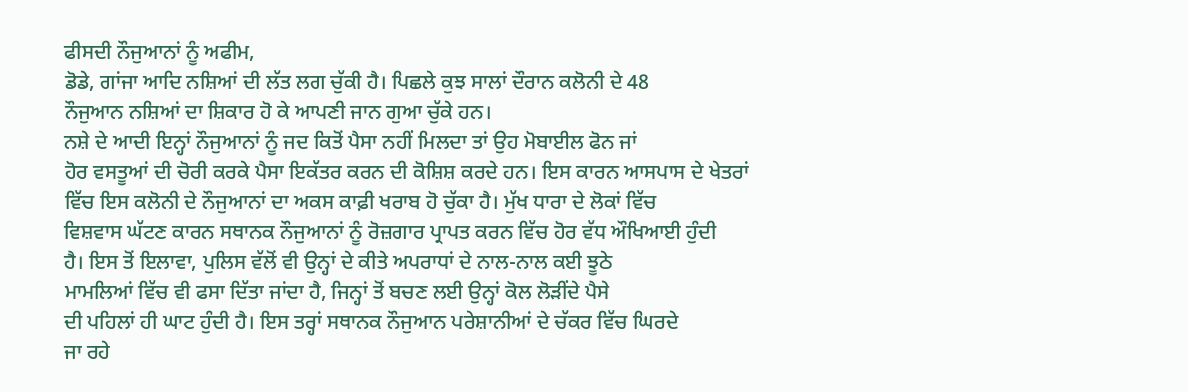ਫੀਸਦੀ ਨੌਜੁਆਨਾਂ ਨੂੰ ਅਫੀਮ,
ਡੋਡੇ, ਗਾਂਜਾ ਆਦਿ ਨਸ਼ਿਆਂ ਦੀ ਲੱਤ ਲਗ ਚੁੱਕੀ ਹੈ। ਪਿਛਲੇ ਕੁਝ ਸਾਲਾਂ ਦੌਰਾਨ ਕਲੋਨੀ ਦੇ 48
ਨੌਜੁਆਨ ਨਸ਼ਿਆਂ ਦਾ ਸ਼ਿਕਾਰ ਹੋ ਕੇ ਆਪਣੀ ਜਾਨ ਗੁਆ ਚੁੱਕੇ ਹਨ।
ਨਸ਼ੇ ਦੇ ਆਦੀ ਇਨ੍ਹਾਂ ਨੌਜੁਆਨਾਂ ਨੂੰ ਜਦ ਕਿਤੋਂ ਪੈਸਾ ਨਹੀਂ ਮਿਲਦਾ ਤਾਂ ਉਹ ਮੋਬਾਈਲ ਫੋਨ ਜਾਂ
ਹੋਰ ਵਸਤੂਆਂ ਦੀ ਚੋਰੀ ਕਰਕੇ ਪੈਸਾ ਇਕੱਤਰ ਕਰਨ ਦੀ ਕੋਸ਼ਿਸ਼ ਕਰਦੇ ਹਨ। ਇਸ ਕਾਰਨ ਆਸਪਾਸ ਦੇ ਖੇਤਰਾਂ
ਵਿੱਚ ਇਸ ਕਲੋਨੀ ਦੇ ਨੌਜੁਆਨਾਂ ਦਾ ਅਕਸ ਕਾਫ਼ੀ ਖਰਾਬ ਹੋ ਚੁੱਕਾ ਹੈ। ਮੁੱਖ ਧਾਰਾ ਦੇ ਲੋਕਾਂ ਵਿੱਚ
ਵਿਸ਼ਵਾਸ ਘੱਟਣ ਕਾਰਨ ਸਥਾਨਕ ਨੌਜੁਆਨਾਂ ਨੂੰ ਰੋਜ਼ਗਾਰ ਪ੍ਰਾਪਤ ਕਰਨ ਵਿੱਚ ਹੋਰ ਵੱਧ ਔਖਿਆਈ ਹੁੰਦੀ
ਹੈ। ਇਸ ਤੋਂ ਇਲਾਵਾ, ਪੁਲਿਸ ਵੱਲੋਂ ਵੀ ਉਨ੍ਹਾਂ ਦੇ ਕੀਤੇ ਅਪਰਾਧਾਂ ਦੇ ਨਾਲ-ਨਾਲ ਕਈ ਝੂਠੇ
ਮਾਮਲਿਆਂ ਵਿੱਚ ਵੀ ਫਸਾ ਦਿੱਤਾ ਜਾਂਦਾ ਹੈ, ਜਿਨ੍ਹਾਂ ਤੋਂ ਬਚਣ ਲਈ ਉਨ੍ਹਾਂ ਕੋਲ ਲੋੜੀਂਦੇ ਪੈਸੇ
ਦੀ ਪਹਿਲਾਂ ਹੀ ਘਾਟ ਹੁੰਦੀ ਹੈ। ਇਸ ਤਰ੍ਹਾਂ ਸਥਾਨਕ ਨੌਜੁਆਨ ਪਰੇਸ਼ਾਨੀਆਂ ਦੇ ਚੱਕਰ ਵਿੱਚ ਘਿਰਦੇ
ਜਾ ਰਹੇ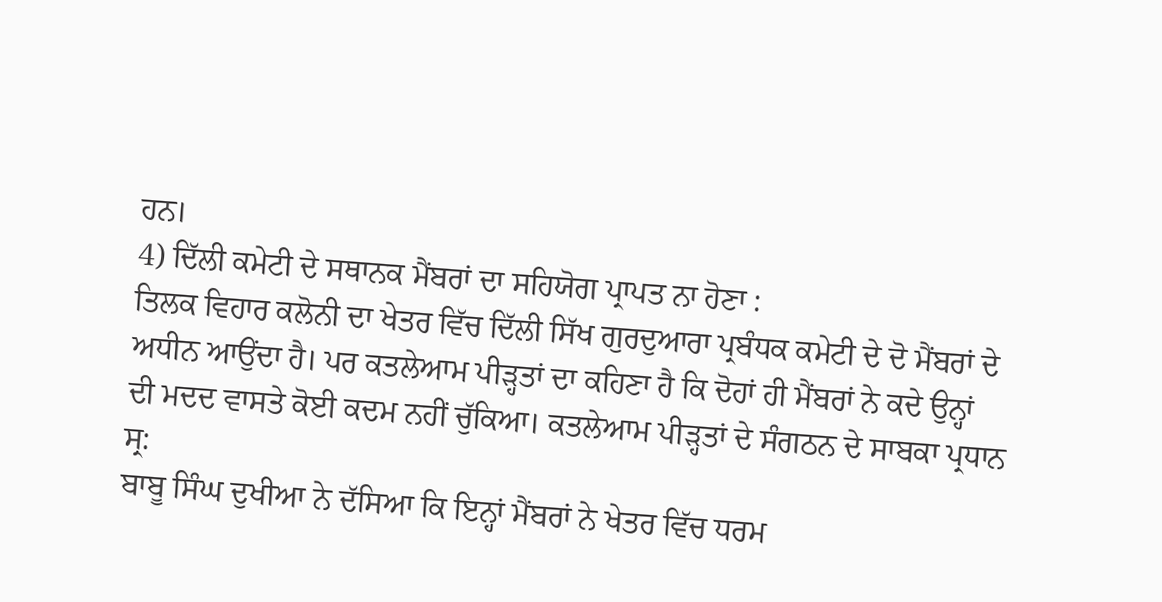ਹਨ।
4) ਦਿੱਲੀ ਕਮੇਟੀ ਦੇ ਸਥਾਨਕ ਮੈਂਬਰਾਂ ਦਾ ਸਹਿਯੋਗ ਪ੍ਰਾਪਤ ਨਾ ਹੋਣਾ :
ਤਿਲਕ ਵਿਹਾਰ ਕਲੋਨੀ ਦਾ ਖੇਤਰ ਵਿੱਚ ਦਿੱਲੀ ਸਿੱਖ ਗੁਰਦੁਆਰਾ ਪ੍ਰਬੰਧਕ ਕਮੇਟੀ ਦੇ ਦੋ ਮੈਂਬਰਾਂ ਦੇ
ਅਧੀਨ ਆਉਂਦਾ ਹੈ। ਪਰ ਕਤਲੇਆਮ ਪੀੜ੍ਹਤਾਂ ਦਾ ਕਹਿਣਾ ਹੈ ਕਿ ਦੋਹਾਂ ਹੀ ਮੈਂਬਰਾਂ ਨੇ ਕਦੇ ਉਨ੍ਹਾਂ
ਦੀ ਮਦਦ ਵਾਸਤੇ ਕੋਈ ਕਦਮ ਨਹੀਂ ਚੁੱਕਿਆ। ਕਤਲੇਆਮ ਪੀੜ੍ਹਤਾਂ ਦੇ ਸੰਗਠਨ ਦੇ ਸਾਬਕਾ ਪ੍ਰਧਾਨ ਸ੍ਰ:
ਬਾਬੂ ਸਿੰਘ ਦੁਖੀਆ ਨੇ ਦੱਸਿਆ ਕਿ ਇਨ੍ਹਾਂ ਮੈਂਬਰਾਂ ਨੇ ਖੇਤਰ ਵਿੱਚ ਧਰਮ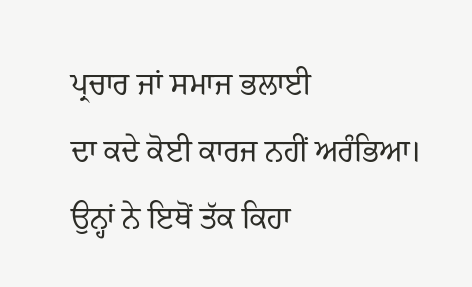ਪ੍ਰਚਾਰ ਜਾਂ ਸਮਾਜ ਭਲਾਈ
ਦਾ ਕਦੇ ਕੋਈ ਕਾਰਜ ਨਹੀਂ ਅਰੰਭਿਆ। ਉਨ੍ਹਾਂ ਨੇ ਇਥੋਂ ਤੱਕ ਕਿਹਾ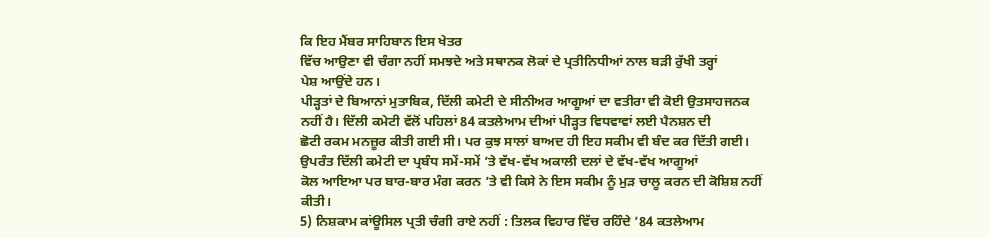ਕਿ ਇਹ ਮੈਂਬਰ ਸਾਹਿਬਾਨ ਇਸ ਖੇਤਰ
ਵਿੱਚ ਆਉਣਾ ਵੀ ਚੰਗਾ ਨਹੀਂ ਸਮਝਦੇ ਅਤੇ ਸਥਾਨਕ ਲੋਕਾਂ ਦੇ ਪ੍ਰਤੀਨਿਧੀਆਂ ਨਾਲ ਬੜੀ ਰੁੱਖੀ ਤਰ੍ਹਾਂ
ਪੇਸ਼ ਆਉਂਦੇ ਹਨ।
ਪੀੜ੍ਹਤਾਂ ਦੇ ਬਿਆਨਾਂ ਮੁਤਾਬਿਕ, ਦਿੱਲੀ ਕਮੇਟੀ ਦੇ ਸੀਨੀਅਰ ਆਗੂਆਂ ਦਾ ਵਤੀਰਾ ਵੀ ਕੋਈ ਉਤਸਾਹਜਨਕ
ਨਹੀਂ ਹੈ। ਦਿੱਲੀ ਕਮੇਟੀ ਵੱਲੋਂ ਪਹਿਲਾਂ 84 ਕਤਲੇਆਮ ਦੀਆਂ ਪੀੜ੍ਹਤ ਵਿਧਵਾਵਾਂ ਲਈ ਪੈਨਸ਼ਨ ਦੀ
ਛੋਟੀ ਰਕਮ ਮਨਜ਼ੂਰ ਕੀਤੀ ਗਈ ਸੀ। ਪਰ ਕੁਝ ਸਾਲਾਂ ਬਾਅਦ ਹੀ ਇਹ ਸਕੀਮ ਵੀ ਬੰਦ ਕਰ ਦਿੱਤੀ ਗਈ।
ਉਪਰੰਤ ਦਿੱਲੀ ਕਮੇਟੀ ਦਾ ਪ੍ਰਬੰਧ ਸਮੇਂ-ਸਮੇਂ ’ਤੇ ਵੱਖ-ਵੱਖ ਅਕਾਲੀ ਦਲਾਂ ਦੇ ਵੱਖ-ਵੱਖ ਆਗੂਆਂ
ਕੋਲ ਆਇਆ ਪਰ ਬਾਰ-ਬਾਰ ਮੰਗ ਕਰਨ ’ਤੇ ਵੀ ਕਿਸੇ ਨੇ ਇਸ ਸਕੀਮ ਨੂੰ ਮੁੜ ਚਾਲੂ ਕਰਨ ਦੀ ਕੋਸ਼ਿਸ਼ ਨਹੀਂ
ਕੀਤੀ।
5) ਨਿਸ਼ਕਾਮ ਕਾਂਊਸਿਲ ਪ੍ਰਤੀ ਚੰਗੀ ਰਾਏ ਨਹੀਂ : ਤਿਲਕ ਵਿਹਾਰ ਵਿੱਚ ਰਹਿੰਦੇ ’84 ਕਤਲੇਆਮ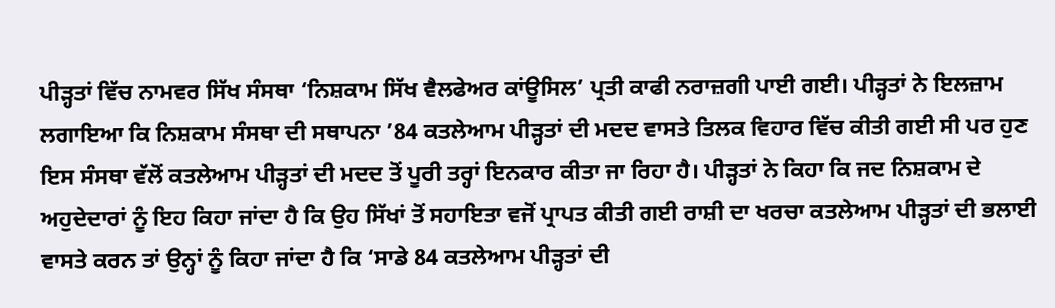ਪੀੜ੍ਹਤਾਂ ਵਿੱਚ ਨਾਮਵਰ ਸਿੱਖ ਸੰਸਥਾ ‘ਨਿਸ਼ਕਾਮ ਸਿੱਖ ਵੈਲਫੇਅਰ ਕਾਂਊਸਿਲ’ ਪ੍ਰਤੀ ਕਾਫੀ ਨਰਾਜ਼ਗੀ ਪਾਈ ਗਈ। ਪੀੜ੍ਹਤਾਂ ਨੇ ਇਲਜ਼ਾਮ ਲਗਾਇਆ ਕਿ ਨਿਸ਼ਕਾਮ ਸੰਸਥਾ ਦੀ ਸਥਾਪਨਾ ’84 ਕਤਲੇਆਮ ਪੀੜ੍ਹਤਾਂ ਦੀ ਮਦਦ ਵਾਸਤੇ ਤਿਲਕ ਵਿਹਾਰ ਵਿੱਚ ਕੀਤੀ ਗਈ ਸੀ ਪਰ ਹੁਣ ਇਸ ਸੰਸਥਾ ਵੱਲੋਂ ਕਤਲੇਆਮ ਪੀੜ੍ਹਤਾਂ ਦੀ ਮਦਦ ਤੋਂ ਪੂਰੀ ਤਰ੍ਹਾਂ ਇਨਕਾਰ ਕੀਤਾ ਜਾ ਰਿਹਾ ਹੈ। ਪੀੜ੍ਹਤਾਂ ਨੇ ਕਿਹਾ ਕਿ ਜਦ ਨਿਸ਼ਕਾਮ ਦੇ ਅਹੁਦੇਦਾਰਾਂ ਨੂੰ ਇਹ ਕਿਹਾ ਜਾਂਦਾ ਹੈ ਕਿ ਉਹ ਸਿੱਖਾਂ ਤੋਂ ਸਹਾਇਤਾ ਵਜੋਂ ਪ੍ਰਾਪਤ ਕੀਤੀ ਗਈ ਰਾਸ਼ੀ ਦਾ ਖਰਚਾ ਕਤਲੇਆਮ ਪੀੜ੍ਹਤਾਂ ਦੀ ਭਲਾਈ ਵਾਸਤੇ ਕਰਨ ਤਾਂ ਉਨ੍ਹਾਂ ਨੂੰ ਕਿਹਾ ਜਾਂਦਾ ਹੈ ਕਿ ‘ਸਾਡੇ 84 ਕਤਲੇਆਮ ਪੀੜ੍ਹਤਾਂ ਦੀ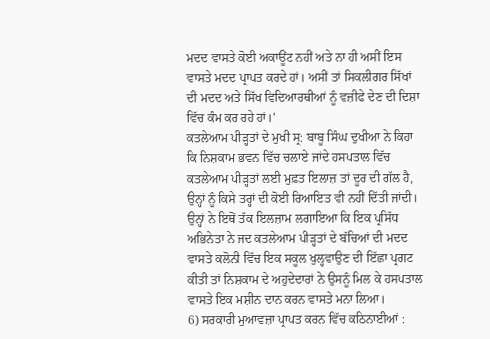ਮਦਦ ਵਾਸਤੇ ਕੋਈ ਅਕਾਊਂਟ ਨਹੀਂ ਅਤੇ ਨਾ ਹੀ ਅਸੀਂ ਇਸ ਵਾਸਤੇ ਮਦਦ ਪ੍ਰਾਪਤ ਕਰਦੇ ਹਾਂ। ਅਸੀਂ ਤਾਂ ਸਿਕਲੀਗਰ ਸਿੱਖਾਂ ਦੀ ਮਦਦ ਅਤੇ ਸਿੱਖ ਵਿਦਿਆਰਥੀਆਂ ਨੂੰ ਵਜ਼ੀਫੇ ਦੇਣ ਦੀ ਦਿਸ਼ਾ ਵਿੱਚ ਕੰਮ ਕਰ ਰਹੇ ਹਾਂ।’
ਕਤਲੇਆਮ ਪੀੜ੍ਹਤਾਂ ਦੇ ਮੁਖੀ ਸ੍ਰ: ਬਾਬੂ ਸਿੰਘ ਦੁਖੀਆ ਨੇ ਕਿਹਾ ਕਿ ਨਿਸ਼ਕਾਮ ਭਵਨ ਵਿੱਚ ਚਲਾਏ ਜਾਂਦੇ ਹਸਪਤਾਲ ਵਿੱਚ ਕਤਲੇਆਮ ਪੀੜ੍ਹਤਾਂ ਲਈ ਮੁਫ਼ਤ ਇਲਾਜ਼ ਤਾਂ ਦੂਰ ਦੀ ਗੱਲ ਹੈ, ਉਨ੍ਹਾਂ ਨੂੰ ਕਿਸੇ ਤਰ੍ਹਾਂ ਦੀ ਕੋਈ ਰਿਆਇਤ ਵੀ ਨਹੀਂ ਦਿੱਤੀ ਜਾਂਦੀ। ਉਨ੍ਹਾਂ ਨੇ ਇਥੋਂ ਤੱਕ ਇਲਜ਼ਾਮ ਲਗਾਇਆ ਕਿ ਇਕ ਪ੍ਰਸਿੱਧ ਅਭਿਨੇਤਾ ਨੇ ਜਦ ਕਤਲੇਆਮ ਪੀੜ੍ਹਤਾਂ ਦੇ ਬੱਚਿਆਂ ਦੀ ਮਦਦ ਵਾਸਤੇ ਕਲੋਨੀ ਵਿੱਚ ਇਕ ਸਕੂਲ ਖੁਲ੍ਹਵਾਉਣ ਦੀ ਇੱਛਾ ਪ੍ਰਗਟ ਕੀਤੀ ਤਾਂ ਨਿਸ਼ਕਾਮ ਦੇ ਅਹੁਦੇਦਾਰਾਂ ਨੇ ਉਸਨੂੰ ਮਿਲ ਕੇ ਹਸਪਤਾਲ ਵਾਸਤੇ ਇਕ ਮਸ਼ੀਨ ਦਾਨ ਕਰਨ ਵਾਸਤੇ ਮਨਾ ਲਿਆ।
6) ਸਰਕਾਰੀ ਮੁਆਵਜ਼ਾ ਪ੍ਰਾਪਤ ਕਰਨ ਵਿੱਚ ਕਠਿਨਾਈਆਂ :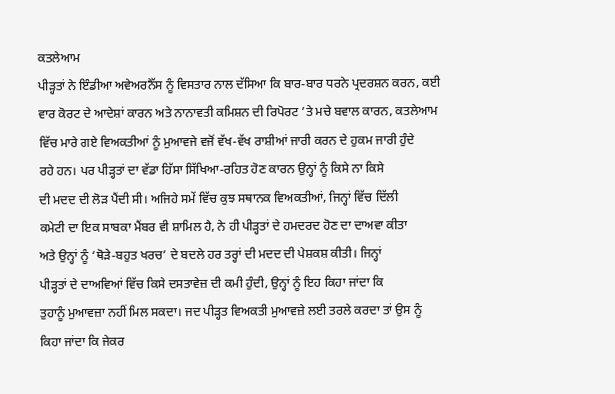ਕਤਲੇਆਮ
ਪੀੜ੍ਹਤਾਂ ਨੇ ਇੰਡੀਆ ਅਵੇਅਰਨੈੱਸ ਨੂੰ ਵਿਸਤਾਰ ਨਾਲ ਦੱਸਿਆ ਕਿ ਬਾਰ-ਬਾਰ ਧਰਨੇ ਪ੍ਰਦਰਸ਼ਨ ਕਰਨ, ਕਈ
ਵਾਰ ਕੋਰਟ ਦੇ ਆਦੇਸ਼ਾਂ ਕਾਰਨ ਅਤੇ ਨਾਨਾਵਤੀ ਕਮਿਸ਼ਨ ਦੀ ਰਿਪੋਰਟ ’ਤੇ ਮਚੇ ਬਵਾਲ ਕਾਰਨ, ਕਤਲੇਆਮ
ਵਿੱਚ ਮਾਰੇ ਗਏ ਵਿਅਕਤੀਆਂ ਨੂੰ ਮੁਆਵਜੇ ਵਜੋਂ ਵੱਖ-ਵੱਖ ਰਾਸ਼ੀਆਂ ਜਾਰੀ ਕਰਨ ਦੇ ਹੁਕਮ ਜਾਰੀ ਹੁੰਦੇ
ਰਹੇ ਹਨ। ਪਰ ਪੀੜ੍ਹਤਾਂ ਦਾ ਵੱਡਾ ਹਿੱਸਾ ਸਿੱਖਿਆ-ਰਹਿਤ ਹੋਣ ਕਾਰਨ ਉਨ੍ਹਾਂ ਨੂੰ ਕਿਸੇ ਨਾ ਕਿਸੇ
ਦੀ ਮਦਦ ਦੀ ਲੋੜ ਪੈਂਦੀ ਸੀ। ਅਜਿਹੇ ਸਮੇਂ ਵਿੱਚ ਕੁਝ ਸਥਾਨਕ ਵਿਅਕਤੀਆਂ, ਜਿਨ੍ਹਾਂ ਵਿੱਚ ਦਿੱਲੀ
ਕਮੇਟੀ ਦਾ ਇਕ ਸਾਬਕਾ ਮੈਂਬਰ ਵੀ ਸ਼ਾਮਿਲ ਹੈ, ਨੇ ਹੀ ਪੀੜ੍ਹਤਾਂ ਦੇ ਹਮਦਰਦ ਹੋਣ ਦਾ ਦਾਅਵਾ ਕੀਤਾ
ਅਤੇ ਉਨ੍ਹਾਂ ਨੂੰ ‘ਥੋੜੇ-ਬਹੁਤ ਖਰਚ’ ਦੇ ਬਦਲੇ ਹਰ ਤਰ੍ਹਾਂ ਦੀ ਮਦਦ ਦੀ ਪੇਸ਼ਕਸ਼ ਕੀਤੀ। ਜਿਨ੍ਹਾਂ
ਪੀੜ੍ਹਤਾਂ ਦੇ ਦਾਅਵਿਆਂ ਵਿੱਚ ਕਿਸੇ ਦਸਤਾਵੇਜ਼ ਦੀ ਕਮੀ ਹੁੰਦੀ, ਉਨ੍ਹਾਂ ਨੂੰ ਇਹ ਕਿਹਾ ਜਾਂਦਾ ਕਿ
ਤੁਹਾਨੂੰ ਮੁਆਵਜ਼ਾ ਨਹੀਂ ਮਿਲ ਸਕਦਾ। ਜਦ ਪੀੜ੍ਹਤ ਵਿਅਕਤੀ ਮੁਆਵਜ਼ੇ ਲਈ ਤਰਲੇ ਕਰਦਾ ਤਾਂ ਉਸ ਨੂੰ
ਕਿਹਾ ਜਾਂਦਾ ਕਿ ਜੇਕਰ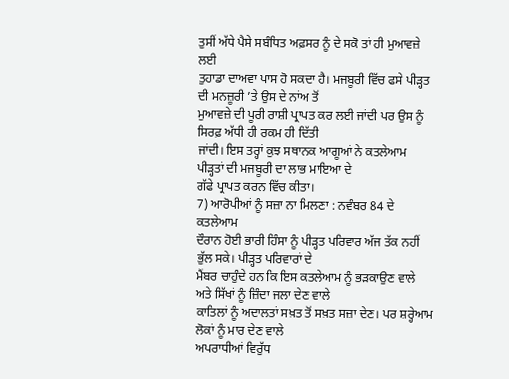ਤੁਸੀਂ ਅੱਧੇ ਪੈਸੇ ਸਬੰਧਿਤ ਅਫ਼ਸਰ ਨੂੰ ਦੇ ਸਕੋ ਤਾਂ ਹੀ ਮੁਆਵਜ਼ੇ ਲਈ
ਤੁਹਾਡਾ ਦਾਅਵਾ ਪਾਸ ਹੋ ਸਕਦਾ ਹੈ। ਮਜਬੂਰੀ ਵਿੱਚ ਫਸੇ ਪੀੜ੍ਹਤ ਦੀ ਮਨਜ਼ੂਰੀ ’ਤੇ ਉਸ ਦੇ ਨਾਂਅ ਤੋਂ
ਮੁਆਵਜ਼ੇ ਦੀ ਪੂਰੀ ਰਾਸ਼ੀ ਪ੍ਰਾਪਤ ਕਰ ਲਈ ਜਾਂਦੀ ਪਰ ਉਸ ਨੂੰ ਸਿਰਫ਼ ਅੱਧੀ ਹੀ ਰਕਮ ਹੀ ਦਿੱਤੀ
ਜਾਂਦੀ। ਇਸ ਤਰ੍ਹਾਂ ਕੁਝ ਸਥਾਨਕ ਆਗੂਆਂ ਨੇ ਕਤਲੇਆਮ ਪੀੜ੍ਹਤਾਂ ਦੀ ਮਜਬੂਰੀ ਦਾ ਲਾਭ ਮਾਇਆ ਦੇ
ਗੱਫੇ ਪ੍ਰਾਪਤ ਕਰਨ ਵਿੱਚ ਕੀਤਾ।
7) ਆਰੋਪੀਆਂ ਨੂੰ ਸਜ਼ਾ ਨਾ ਮਿਲਣਾ : ਨਵੰਬਰ 84 ਦੇ ਕਤਲੇਆਮ
ਦੌਰਾਨ ਹੋਈ ਭਾਰੀ ਹਿੰਸਾ ਨੂੰ ਪੀੜ੍ਹਤ ਪਰਿਵਾਰ ਅੱਜ ਤੱਕ ਨਹੀਂ ਭੁੱਲ ਸਕੇ। ਪੀੜ੍ਹਤ ਪਰਿਵਾਰਾਂ ਦੇ
ਮੈਂਬਰ ਚਾਹੁੰਦੇ ਹਨ ਕਿ ਇਸ ਕਤਲੇਆਮ ਨੂੰ ਭੜਕਾਉਣ ਵਾਲੇ ਅਤੇ ਸਿੱਖਾਂ ਨੂੰ ਜ਼ਿੰਦਾ ਜਲਾ ਦੇਣ ਵਾਲੇ
ਕਾਤਿਲਾਂ ਨੂੰ ਅਦਾਲਤਾਂ ਸਖ਼ਤ ਤੋਂ ਸਖ਼ਤ ਸਜ਼ਾ ਦੇਣ। ਪਰ ਸ਼ਰ੍ਹੇਆਮ ਲੋਕਾਂ ਨੂੰ ਮਾਰ ਦੇਣ ਵਾਲੇ
ਅਪਰਾਧੀਆਂ ਵਿਰੁੱਧ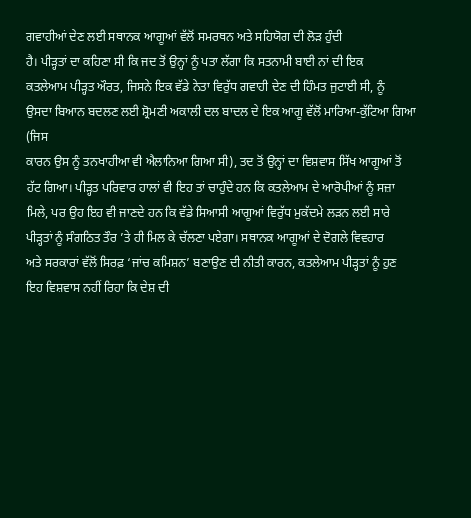ਗਵਾਹੀਆਂ ਦੇਣ ਲਈ ਸਥਾਨਕ ਆਗੂਆਂ ਵੱਲੋਂ ਸਮਰਥਨ ਅਤੇ ਸਹਿਯੋਗ ਦੀ ਲੋੜ ਹੁੰਦੀ
ਹੈ। ਪੀੜ੍ਹਤਾਂ ਦਾ ਕਹਿਣਾ ਸੀ ਕਿ ਜਦ ਤੋਂ ਉਨ੍ਹਾਂ ਨੂੰ ਪਤਾ ਲੱਗਾ ਕਿ ਸਤਨਾਮੀ ਬਾਈ ਨਾਂ ਦੀ ਇਕ
ਕਤਲੇਆਮ ਪੀੜ੍ਹਤ ਔਰਤ, ਜਿਸਨੇ ਇਕ ਵੱਡੇ ਨੇਤਾ ਵਿਰੁੱਧ ਗਵਾਹੀ ਦੇਣ ਦੀ ਹਿੰਮਤ ਜੁਟਾਈ ਸੀ, ਨੂੰ
ਉਸਦਾ ਬਿਆਨ ਬਦਲਣ ਲਈ ਸ਼੍ਰੋਮਣੀ ਅਕਾਲੀ ਦਲ ਬਾਦਲ ਦੇ ਇਕ ਆਗੂ ਵੱਲੋਂ ਮਾਰਿਆ-ਕੁੱਟਿਆ ਗਿਆ (ਜਿਸ
ਕਾਰਨ ਉਸ ਨੂੰ ਤਨਖਾਹੀਆ ਵੀ ਐਲਾਨਿਆ ਗਿਆ ਸੀ), ਤਦ ਤੋਂ ਉਨ੍ਹਾਂ ਦਾ ਵਿਸ਼ਵਾਸ ਸਿੱਖ ਆਗੂਆਂ ਤੋਂ
ਹੱਟ ਗਿਆ। ਪੀੜ੍ਹਤ ਪਰਿਵਾਰ ਹਾਲਾਂ ਵੀ ਇਹ ਤਾਂ ਚਾਹੁੰਦੇ ਹਨ ਕਿ ਕਤਲੇਆਮ ਦੇ ਆਰੋਪੀਆਂ ਨੂੰ ਸਜ਼ਾ
ਮਿਲੇ, ਪਰ ਉਹ ਇਹ ਵੀ ਜਾਣਦੇ ਹਨ ਕਿ ਵੱਡੇ ਸਿਆਸੀ ਆਗੂਆਂ ਵਿਰੁੱਧ ਮੁਕੱਦਮੇ ਲੜਨ ਲਈ ਸਾਰੇ
ਪੀੜ੍ਹਤਾਂ ਨੂੰ ਸੰਗਠਿਤ ਤੌਰ ’ਤੇ ਹੀ ਮਿਲ ਕੇ ਚੱਲਣਾ ਪਏਗਾ। ਸਥਾਨਕ ਆਗੂਆਂ ਦੇ ਦੋਗਲੇ ਵਿਵਹਾਰ
ਅਤੇ ਸਰਕਾਰਾਂ ਵੱਲੋਂ ਸਿਰਫ਼ ‘ਜਾਂਚ ਕਮਿਸ਼ਨ’ ਬਣਾਉਣ ਦੀ ਨੀਤੀ ਕਾਰਨ, ਕਤਲੇਆਮ ਪੀੜ੍ਹਤਾਂ ਨੂੰ ਹੁਣ
ਇਹ ਵਿਸ਼ਵਾਸ ਨਹੀਂ ਰਿਹਾ ਕਿ ਦੇਸ਼ ਦੀ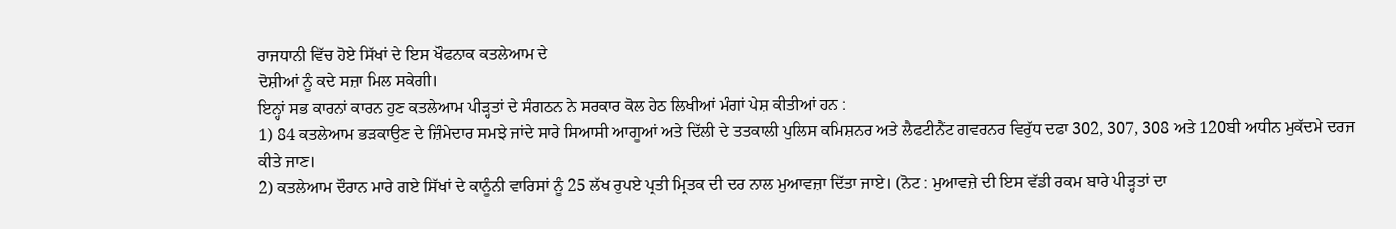ਰਾਜਧਾਨੀ ਵਿੱਚ ਹੋਏ ਸਿੱਖਾਂ ਦੇ ਇਸ ਖੌਫਨਾਕ ਕਤਲੇਆਮ ਦੇ
ਦੋਸ਼ੀਆਂ ਨੂੰ ਕਦੇ ਸਜ਼ਾ ਮਿਲ ਸਕੇਗੀ।
ਇਨ੍ਹਾਂ ਸਭ ਕਾਰਨਾਂ ਕਾਰਨ ਹੁਣ ਕਤਲੇਆਮ ਪੀੜ੍ਹਤਾਂ ਦੇ ਸੰਗਠਨ ਨੇ ਸਰਕਾਰ ਕੋਲ ਹੇਠ ਲਿਖੀਆਂ ਮੰਗਾਂ ਪੇਸ਼ ਕੀਤੀਆਂ ਹਨ :
1) 84 ਕਤਲੇਆਮ ਭੜਕਾਉਣ ਦੇ ਜ਼ਿੰਮੇਦਾਰ ਸਮਝੇ ਜਾਂਦੇ ਸਾਰੇ ਸਿਆਸੀ ਆਗੂਆਂ ਅਤੇ ਦਿੱਲੀ ਦੇ ਤਤਕਾਲੀ ਪੁਲਿਸ ਕਮਿਸ਼ਨਰ ਅਤੇ ਲੈਫਟੀਨੈਂਟ ਗਵਰਨਰ ਵਿਰੁੱਧ ਦਫਾ 302, 307, 308 ਅਤੇ 120ਬੀ ਅਧੀਨ ਮੁਕੱਦਮੇ ਦਰਜ ਕੀਤੇ ਜਾਣ।
2) ਕਤਲੇਆਮ ਦੌਰਾਨ ਮਾਰੇ ਗਏ ਸਿੱਖਾਂ ਦੇ ਕਾਨੂੰਨੀ ਵਾਰਿਸਾਂ ਨੂੰ 25 ਲੱਖ ਰੁਪਏ ਪ੍ਰਤੀ ਮ੍ਰਿਤਕ ਦੀ ਦਰ ਨਾਲ ਮੁਆਵਜ਼ਾ ਦਿੱਤਾ ਜਾਏ। (ਨੋਟ : ਮੁਆਵਜ਼ੇ ਦੀ ਇਸ ਵੱਡੀ ਰਕਮ ਬਾਰੇ ਪੀੜ੍ਹਤਾਂ ਦਾ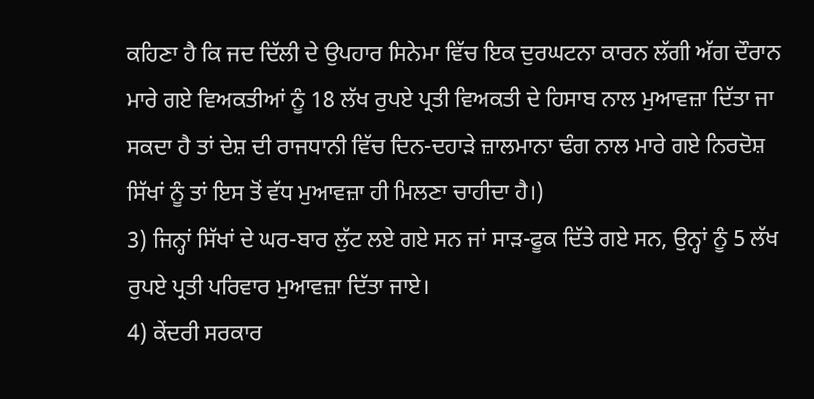ਕਹਿਣਾ ਹੈ ਕਿ ਜਦ ਦਿੱਲੀ ਦੇ ਉਪਹਾਰ ਸਿਨੇਮਾ ਵਿੱਚ ਇਕ ਦੁਰਘਟਨਾ ਕਾਰਨ ਲੱਗੀ ਅੱਗ ਦੌਰਾਨ ਮਾਰੇ ਗਏ ਵਿਅਕਤੀਆਂ ਨੂੰ 18 ਲੱਖ ਰੁਪਏ ਪ੍ਰਤੀ ਵਿਅਕਤੀ ਦੇ ਹਿਸਾਬ ਨਾਲ ਮੁਆਵਜ਼ਾ ਦਿੱਤਾ ਜਾ ਸਕਦਾ ਹੈ ਤਾਂ ਦੇਸ਼ ਦੀ ਰਾਜਧਾਨੀ ਵਿੱਚ ਦਿਨ-ਦਹਾੜੇ ਜ਼ਾਲਮਾਨਾ ਢੰਗ ਨਾਲ ਮਾਰੇ ਗਏ ਨਿਰਦੋਸ਼ ਸਿੱਖਾਂ ਨੂੰ ਤਾਂ ਇਸ ਤੋਂ ਵੱਧ ਮੁਆਵਜ਼ਾ ਹੀ ਮਿਲਣਾ ਚਾਹੀਦਾ ਹੈ।)
3) ਜਿਨ੍ਹਾਂ ਸਿੱਖਾਂ ਦੇ ਘਰ-ਬਾਰ ਲੁੱਟ ਲਏ ਗਏ ਸਨ ਜਾਂ ਸਾੜ-ਫੂਕ ਦਿੱਤੇ ਗਏ ਸਨ, ਉਨ੍ਹਾਂ ਨੂੰ 5 ਲੱਖ ਰੁਪਏ ਪ੍ਰਤੀ ਪਰਿਵਾਰ ਮੁਆਵਜ਼ਾ ਦਿੱਤਾ ਜਾਏ।
4) ਕੇਂਦਰੀ ਸਰਕਾਰ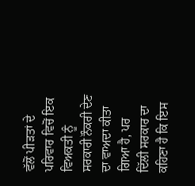ਵੱਲੋਂ ਪੀੜਤਾਂ ਦੇ ਪਰਿਵਾਰ ਵਿਚੋਂ ਇਕ ਵਿਅਕਤੀ ਨੂੰ ਸਰਕਾਰੀ ਨੌਕਰੀ ਦੇਣ ਦਾ ਵਾਅਦਾ ਕੀਤਾ ਗਿਆ ਹੈ, ਪਰ ਦਿੱਲੀ ਸਰਕਾਰ ਦਾ ਕਹਿਣਾ ਹੈ ਕਿ ਇਸ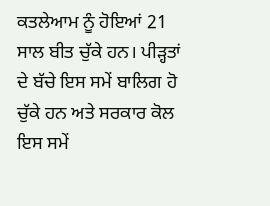ਕਤਲੇਆਮ ਨੂੰ ਹੋਇਆਂ 21 ਸਾਲ ਬੀਤ ਚੁੱਕੇ ਹਨ। ਪੀੜ੍ਹਤਾਂ ਦੇ ਬੱਚੇ ਇਸ ਸਮੇਂ ਬਾਲਿਗ ਹੋ ਚੁੱਕੇ ਹਨ ਅਤੇ ਸਰਕਾਰ ਕੋਲ ਇਸ ਸਮੇਂ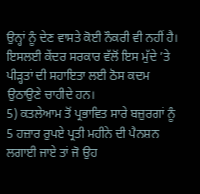ਉਨ੍ਹਾਂ ਨੂੰ ਦੇਣ ਵਾਸਤੇ ਕੋਈ ਨੌਕਰੀ ਵੀ ਨਹੀਂ ਹੈ। ਇਸਲਈ ਕੇਂਦਰ ਸਰਕਾਰ ਵੱਲੋਂ ਇਸ ਮੁੱਦੇ ’ਤੇ ਪੀੜ੍ਹਤਾਂ ਦੀ ਸਹਾਇਤਾ ਲਈ ਠੋਸ ਕਦਮ ਉਠਾਉਣੇ ਚਾਹੀਦੇ ਹਨ।
5) ਕਤਲੇਆਮ ਤੋਂ ਪ੍ਰਭਾਵਿਤ ਸਾਰੇ ਬਜ਼ੁਰਗਾਂ ਨੂੰ 5 ਹਜ਼ਾਰ ਰੁਪਏ ਪ੍ਰਤੀ ਮਹੀਨੇ ਦੀ ਪੈਨਸ਼ਨ ਲਗਾਈ ਜਾਏ ਤਾਂ ਜੋ ਉਹ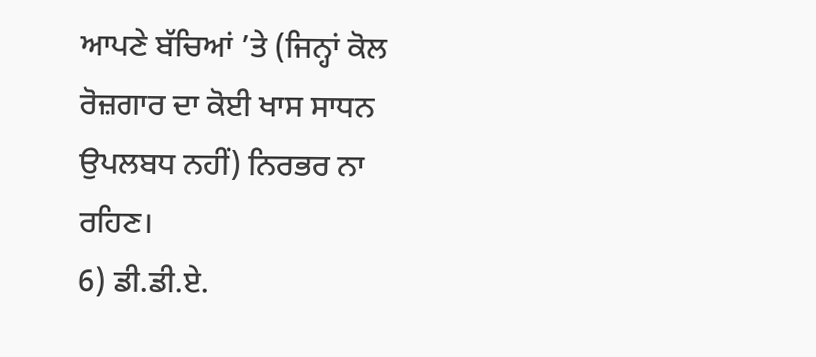ਆਪਣੇ ਬੱਚਿਆਂ ’ਤੇ (ਜਿਨ੍ਹਾਂ ਕੋਲ ਰੋਜ਼ਗਾਰ ਦਾ ਕੋਈ ਖਾਸ ਸਾਧਨ ਉਪਲਬਧ ਨਹੀਂ) ਨਿਰਭਰ ਨਾ ਰਹਿਣ।
6) ਡੀ.ਡੀ.ਏ.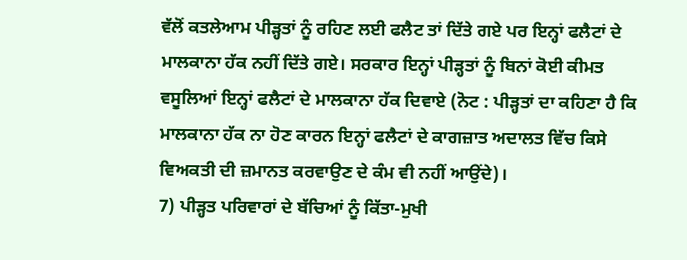ਵੱਲੋਂ ਕਤਲੇਆਮ ਪੀੜ੍ਹਤਾਂ ਨੂੰ ਰਹਿਣ ਲਈ ਫਲੈਟ ਤਾਂ ਦਿੱਤੇ ਗਏ ਪਰ ਇਨ੍ਹਾਂ ਫਲੈਟਾਂ ਦੇ ਮਾਲਕਾਨਾ ਹੱਕ ਨਹੀਂ ਦਿੱਤੇ ਗਏ। ਸਰਕਾਰ ਇਨ੍ਹਾਂ ਪੀੜ੍ਹਤਾਂ ਨੂੰ ਬਿਨਾਂ ਕੋਈ ਕੀਮਤ ਵਸੂਲਿਆਂ ਇਨ੍ਹਾਂ ਫਲੈਟਾਂ ਦੇ ਮਾਲਕਾਨਾ ਹੱਕ ਦਿਵਾਏ (ਨੋਟ : ਪੀੜ੍ਹਤਾਂ ਦਾ ਕਹਿਣਾ ਹੈ ਕਿ ਮਾਲਕਾਨਾ ਹੱਕ ਨਾ ਹੋਣ ਕਾਰਨ ਇਨ੍ਹਾਂ ਫਲੈਟਾਂ ਦੇ ਕਾਗਜ਼ਾਤ ਅਦਾਲਤ ਵਿੱਚ ਕਿਸੇ ਵਿਅਕਤੀ ਦੀ ਜ਼ਮਾਨਤ ਕਰਵਾਉਣ ਦੇ ਕੰਮ ਵੀ ਨਹੀਂ ਆਉਂਦੇ)।
7) ਪੀੜ੍ਹਤ ਪਰਿਵਾਰਾਂ ਦੇ ਬੱਚਿਆਂ ਨੂੰ ਕਿੱਤਾ-ਮੁਖੀ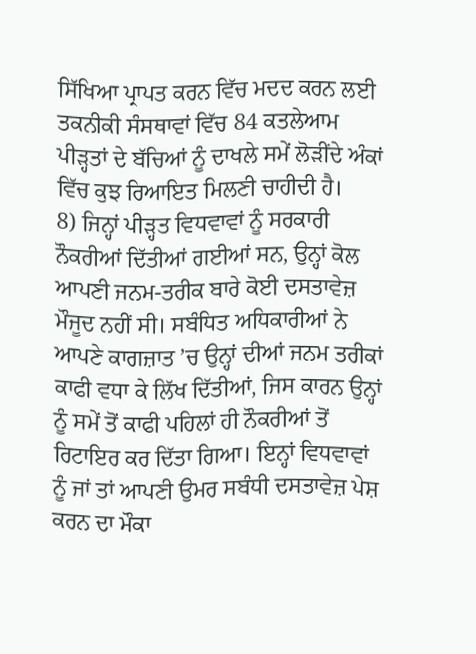ਸਿੱਖਿਆ ਪ੍ਰਾਪਤ ਕਰਨ ਵਿੱਚ ਮਦਦ ਕਰਨ ਲਈ ਤਕਨੀਕੀ ਸੰਸਥਾਵਾਂ ਵਿੱਚ 84 ਕਤਲੇਆਮ ਪੀੜ੍ਹਤਾਂ ਦੇ ਬੱਚਿਆਂ ਨੂੰ ਦਾਖਲੇ ਸਮੇਂ ਲੋੜੀਂਦੇ ਅੰਕਾਂ ਵਿੱਚ ਕੁਝ ਰਿਆਇਤ ਮਿਲਣੀ ਚਾਹੀਦੀ ਹੈ।
8) ਜਿਨ੍ਹਾਂ ਪੀੜ੍ਹਤ ਵਿਧਵਾਵਾਂ ਨੂੰ ਸਰਕਾਰੀ ਨੌਕਰੀਆਂ ਦਿੱਤੀਆਂ ਗਈਆਂ ਸਨ, ਉਨ੍ਹਾਂ ਕੋਲ ਆਪਣੀ ਜਨਮ-ਤਰੀਕ ਬਾਰੇ ਕੋਈ ਦਸਤਾਵੇਜ਼ ਮੌਜੂਦ ਨਹੀਂ ਸੀ। ਸਬੰਧਿਤ ਅਧਿਕਾਰੀਆਂ ਨੇ ਆਪਣੇ ਕਾਗਜ਼ਾਤ ’ਚ ਉਨ੍ਹਾਂ ਦੀਆਂ ਜਨਮ ਤਰੀਕਾਂ ਕਾਫੀ ਵਧਾ ਕੇ ਲਿੱਖ ਦਿੱਤੀਆਂ, ਜਿਸ ਕਾਰਨ ਉਨ੍ਹਾਂ ਨੂੰ ਸਮੇਂ ਤੋਂ ਕਾਫੀ ਪਹਿਲਾਂ ਹੀ ਨੌਕਰੀਆਂ ਤੋਂ ਰਿਟਾਇਰ ਕਰ ਦਿੱਤਾ ਗਿਆ। ਇਨ੍ਹਾਂ ਵਿਧਵਾਵਾਂ ਨੂੰ ਜਾਂ ਤਾਂ ਆਪਣੀ ਉਮਰ ਸਬੰਧੀ ਦਸਤਾਵੇਜ਼ ਪੇਸ਼ ਕਰਨ ਦਾ ਮੌਕਾ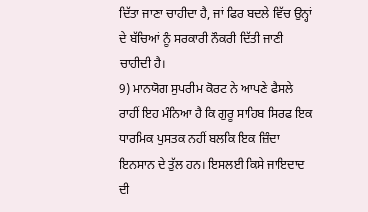ਦਿੱਤਾ ਜਾਣਾ ਚਾਹੀਦਾ ਹੈ, ਜਾਂ ਫਿਰ ਬਦਲੇ ਵਿੱਚ ਉਨ੍ਹਾਂ ਦੇ ਬੱਚਿਆਂ ਨੂੰ ਸਰਕਾਰੀ ਨੌਕਰੀ ਦਿੱਤੀ ਜਾਣੀ ਚਾਹੀਦੀ ਹੈ।
9) ਮਾਨਯੋਗ ਸੁਪਰੀਮ ਕੋਰਟ ਨੇ ਆਪਣੇ ਫੈਸਲੇ ਰਾਹੀਂ ਇਹ ਮੰਨਿਆ ਹੈ ਕਿ ਗੁਰੂ ਸਾਹਿਬ ਸਿਰਫ ਇਕ ਧਾਰਮਿਕ ਪੁਸਤਕ ਨਹੀਂ ਬਲਕਿ ਇਕ ਜ਼ਿੰਦਾ ਇਨਸਾਨ ਦੇ ਤੁੱਲ ਹਨ। ਇਸਲਈ ਕਿਸੇ ਜਾਇਦਾਦ ਦੀ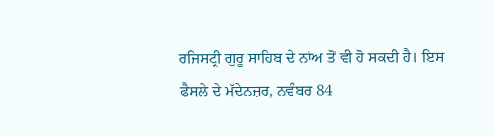ਰਜਿਸਟ੍ਰੀ ਗੁਰੂ ਸਾਹਿਬ ਦੇ ਨਾਂਅ ਤੋਂ ਵੀ ਹੋ ਸਕਦੀ ਹੈ। ਇਸ ਫੈਸਲੇ ਦੇ ਮੱਦੇਨਜ਼ਰ, ਨਵੰਬਰ 84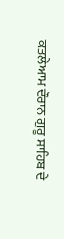ਕਤਲੇਆਮ ਦੌਰਾਨ ਗੁਰੂ ਸਾਹਿਬ ਦੇ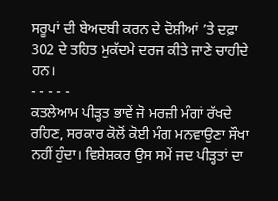ਸਰੂਪਾਂ ਦੀ ਬੇਅਦਬੀ ਕਰਨ ਦੇ ਦੋਸ਼ੀਆਂ ’ਤੇ ਦਫ਼ਾ 302 ਦੇ ਤਹਿਤ ਮੁਕੱਦਮੇ ਦਰਜ ਕੀਤੇ ਜਾਣੇ ਚਾਹੀਦੇ ਹਨ।
- - - - -
ਕਤਲੇਆਮ ਪੀੜ੍ਹਤ ਭਾਵੇਂ ਜੋ ਮਰਜ਼ੀ ਮੰਗਾਂ ਰੱਖਦੇ ਰਹਿਣ, ਸਰਕਾਰ ਕੋਲੋਂ ਕੋਈ ਮੰਗ ਮਨਵਾਉਣਾ ਸੌਖਾ ਨਹੀਂ ਹੁੰਦਾ। ਵਿਸ਼ੇਸ਼ਕਰ ਉਸ ਸਮੇਂ ਜਦ ਪੀੜ੍ਹਤਾਂ ਦਾ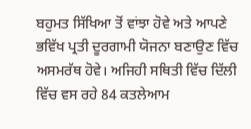ਬਹੁਮਤ ਸਿੱਖਿਆ ਤੋਂ ਵਾਂਝਾ ਹੋਵੇ ਅਤੇ ਆਪਣੇ ਭਵਿੱਖ ਪ੍ਰਤੀ ਦੂਰਗਾਮੀ ਯੋਜਨਾ ਬਣਾਉਣ ਵਿੱਚ ਅਸਮਰੱਥ ਹੋਵੇ। ਅਜਿਹੀ ਸਥਿਤੀ ਵਿੱਚ ਦਿੱਲੀ ਵਿੱਚ ਵਸ ਰਹੇ 84 ਕਤਲੇਆਮ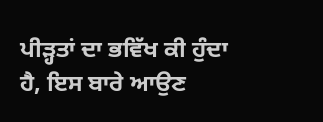ਪੀੜ੍ਹਤਾਂ ਦਾ ਭਵਿੱਖ ਕੀ ਹੁੰਦਾ ਹੈ, ਇਸ ਬਾਰੇ ਆਉਣ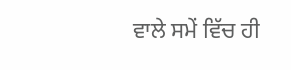ਵਾਲੇ ਸਮੇਂ ਵਿੱਚ ਹੀ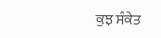ਕੁਝ ਸੰਕੇਤ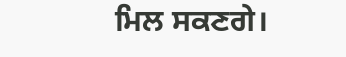ਮਿਲ ਸਕਣਗੇ।